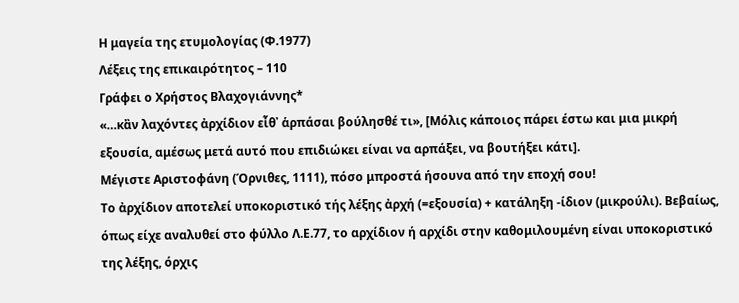Η μαγεία της ετυμολογίας (Φ.1977)
Λέξεις της επικαιρότητος – 110
Γράφει ο Χρήστος Βλαχογιάννης*
«…κἂν λαχόντες ἀρχίδιον εἶθ᾽ ἁρπάσαι βούλησθέ τι», [Μόλις κάποιος πάρει έστω και μια μικρή εξουσία, αμέσως μετά αυτό που επιδιώκει είναι να αρπάξει, να βουτήξει κάτι].
Μέγιστε Αριστοφάνη (Όρνιθες, 1111), πόσο μπροστά ήσουνα από την εποχή σου!
Το ἀρχίδιον αποτελεί υποκοριστικό τής λέξης ἀρχή (=εξουσία) + κατάληξη -ίδιον (μικρούλι). Βεβαίως, όπως είχε αναλυθεί στο φύλλο Λ.Ε.77, το αρχίδιον ή αρχίδι στην καθομιλουμένη είναι υποκοριστικό της λέξης, όρχις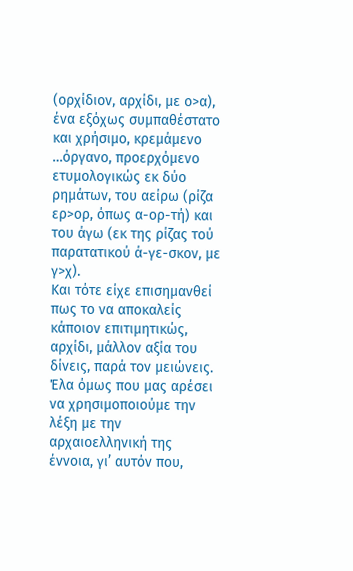(ορχίδιον, αρχίδι, με ο>α), ένα εξόχως συμπαθέστατο και χρήσιμο, κρεμάμενο …όργανο, προερχόμενο ετυμολογικώς εκ δύο ρημάτων, του αείρω (ρίζα ερ>ορ, όπως α-ορ-τή) και του άγω (εκ της ρίζας τού παρατατικού ά-γε-σκον, με γ>χ).
Και τότε είχε επισημανθεί πως το να αποκαλείς κάποιον επιτιμητικώς, αρχίδι, μάλλον αξία του δίνεις, παρά τον μειώνεις.
Έλα όμως που μας αρέσει να χρησιμοποιούμε την λέξη με την αρχαιοελληνική της έννοια, γι’ αυτόν που,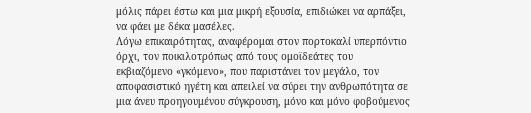μόλις πάρει έστω και μια μικρή εξουσία, επιδιώκει να αρπάξει, να φάει με δέκα μασέλες.
Λόγω επικαιρότητας, αναφέρομαι στον πορτοκαλί υπερπόντιο όρχι, τον ποικιλοτρόπως από τους ομοϊδεάτες του εκβιαζόμενο «γκόμενο», που παριστάνει τον μεγάλο, τον αποφασιστικό ηγέτη και απειλεί να σύρει την ανθρωπότητα σε μια άνευ προηγουμένου σύγκρουση, μόνο και μόνο φοβούμενος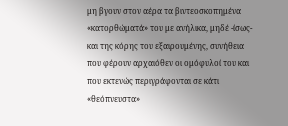μη βγουν στον αέρα τα βιντεοσκοπημένα «κατορθώματά» του με ανήλικα, μηδέ -ίσως- και της κόρης του εξαιρουμένης, συνήθεια που φέρουν αρχαιόθεν οι ομόφυλοί του και που εκτενώς περιγράφονται σε κάτι «θεόπνευστα»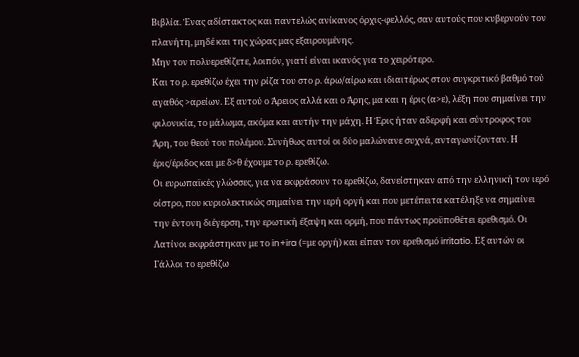Βιβλία. Ένας αδίστακτος και παντελώς ανίκανος όρχις-φελλός, σαν αυτούς που κυβερνούν τον πλανήτη, μηδέ και της χώρας μας εξαιρουμένης.
Μην τον πολυερεθίζετε, λοιπόν, γιατί είναι ικανός για το χειρότερο.
Και το ρ. ερεθίζω έχει την ρίζα του στο ρ. άρω/αίρω και ιδιαιτέρως στον συγκριτικό βαθμό τού αγαθός >αρείων. Εξ αυτού ο Άρειος αλλά και ο Άρης, μα και η έρις (α>ε), λέξη που σημαίνει την φιλονικία, το μάλωμα, ακόμα και αυτήν την μάχη. Η Έρις ήταν αδερφή και σύντροφος του Άρη, του θεού του πολέμου. Συνήθως αυτοί οι δύο μαλώνανε συχνά, ανταγωνίζονταν. Η έρις/έριδος και με δ>θ έχουμε το ρ. ερεθίζω.
Οι ευρωπαϊκές γλώσσες, για να εκφράσουν το ερεθίζω, δανείστηκαν από την ελληνική τον ιερό οίστρο, που κυριολεκτικώς σημαίνει την ιερή οργή και που μετέπειτα κατέληξε να σημαίνει την έντονη διέγερση, την ερωτική έξαψη και ορμή, που πάντως προϋποθέτει ερεθισμό. Οι Λατίνοι εκφράστηκαν με το in+ira (=με οργή) και είπαν τον ερεθισμό irritatio. Εξ αυτών οι Γάλλοι το ερεθίζω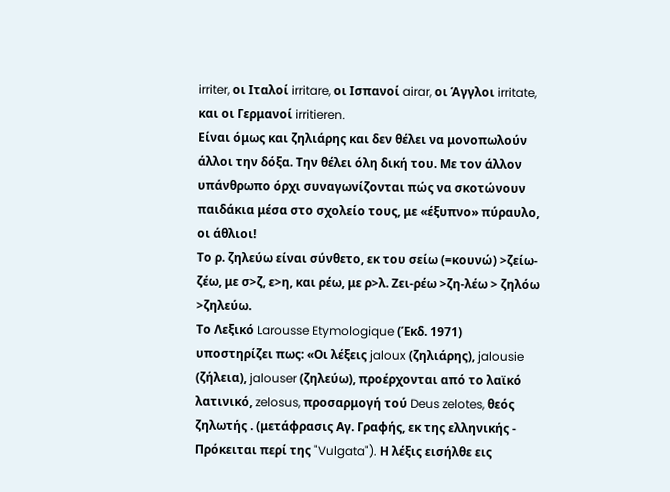irriter, οι Ιταλοί irritare, οι Ισπανοί airar, οι Άγγλοι irritate, και οι Γερμανοί irritieren.
Είναι όμως και ζηλιάρης και δεν θέλει να μονοπωλούν άλλοι την δόξα. Την θέλει όλη δική του. Με τον άλλον υπάνθρωπο όρχι συναγωνίζονται πώς να σκοτώνουν παιδάκια μέσα στο σχολείο τους, με «έξυπνο» πύραυλο, οι άθλιοι!
Το ρ. ζηλεύω είναι σύνθετο, εκ του σείω (=κουνώ) >ζείω-ζέω, με σ>ζ, ε>η, και ρέω, με ρ>λ. Ζει-ρέω >ζη-λέω > ζηλόω >ζηλεύω.
Το Λεξικό Larousse Etymologique (Έκδ. 1971) υποστηρίζει πως: «Οι λέξεις jaloux (ζηλιάρης), jalousie (ζήλεια), jalouser (ζηλεύω), προέρχονται από το λαϊκό λατινικό, zelosus, προσαρμογή τού Deus zelotes, θεός ζηλωτής . (μετάφρασις Αγ. Γραφής, εκ της ελληνικής - Πρόκειται περί της "Vulgata"). Η λέξις εισήλθε εις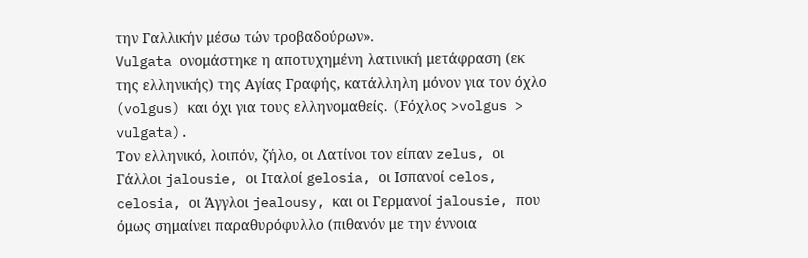την Γαλλικήν μέσω τών τροβαδούρων».
Vulgata ονομάστηκε η αποτυχημένη λατινική μετάφραση (εκ της ελληνικής) της Αγίας Γραφής, κατάλληλη μόνον για τον όχλο (volgus) και όχι για τους ελληνομαθείς. (Fόχλος >volgus > vulgata).
Τον ελληνικό, λοιπόν, ζήλο, οι Λατίνοι τον είπαν zelus, οι Γάλλοι jalousie, οι Ιταλοί gelosia, οι Ισπανοί celos, celosia, οι Άγγλοι jealousy, και οι Γερμανοί jalousie, που όμως σημαίνει παραθυρόφυλλο (πιθανόν με την έννοια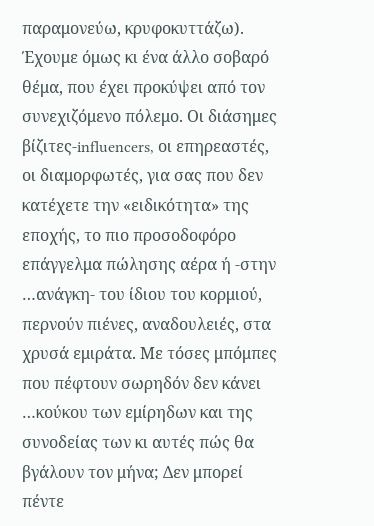παραμονεύω, κρυφοκυττάζω).
Έχουμε όμως κι ένα άλλο σοβαρό θέμα, που έχει προκύψει από τον συνεχιζόμενο πόλεμο. Οι διάσημες βίζιτες-influencers, οι επηρεαστές, οι διαμορφωτές, για σας που δεν κατέχετε την «ειδικότητα» της εποχής, το πιο προσοδοφόρο επάγγελμα πώλησης αέρα ή -στην …ανάγκη- του ίδιου του κορμιού, περνούν πιένες, αναδουλειές, στα χρυσά εμιράτα. Με τόσες μπόμπες που πέφτουν σωρηδόν δεν κάνει …κούκου των εμίρηδων και της συνοδείας των κι αυτές πώς θα βγάλουν τον μήνα; Δεν μπορεί πέντε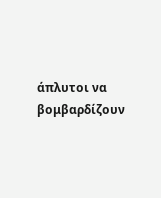άπλυτοι να βομβαρδίζουν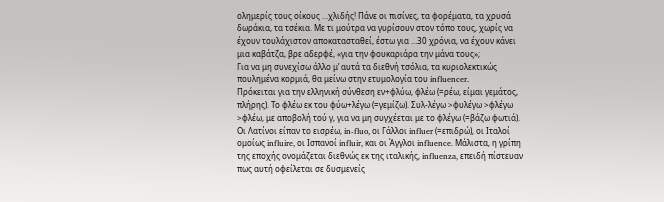ολημερίς τους οίκους …χλιδής! Πάνε οι πισίνες, τα φορέματα, τα χρυσά δωράκια, τα τσέκια. Με τι μούτρα να γυρίσουν στον τόπο τους, χωρίς να έχουν τουλάχιστον αποκατασταθεί, έστω για …30 χρόνια, να έχουν κάνει μια καβάτζα, βρε αδερφέ, «για την φουκαριάρα την μάνα τους»;
Για να μη συνεχίσω άλλο μ’ αυτά τα διεθνή τσόλια, τα κυριολεκτικώς πουλημένα κορμιά, θα μείνω στην ετυμολογία του influencer.
Πρόκειται για την ελληνική σύνθεση εν+φλύω, φλέω (=ρέω, είμαι γεμάτος, πλήρης). Το φλέω εκ του φύω+λέγω (=γεμίζω). Συλ-λέγω >φυλέγω >φλέγω >φλέω, με αποβολή τού γ, για να μη συγχέεται με το φλέγω (=βάζω φωτιά).
Οι Λατίνοι είπαν το εισρέω, in-fluo, οι Γάλλοι influer (=επιδρώ), οι Ιταλοί ομοίως influire, οι Ισπανοί influir, και οι Άγγλοι influence. Μάλιστα, η γρίπη της εποχής ονομάζεται διεθνώς εκ της ιταλικής, influenza, επειδή πίστευαν πως αυτή οφείλεται σε δυσμενείς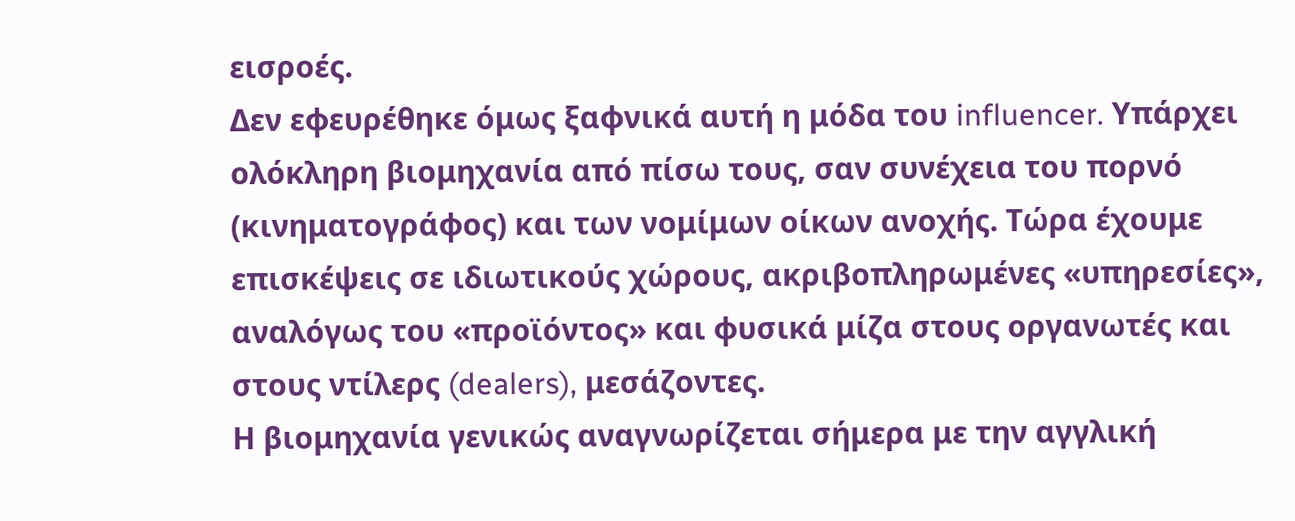εισροές.
Δεν εφευρέθηκε όμως ξαφνικά αυτή η μόδα του influencer. Υπάρχει ολόκληρη βιομηχανία από πίσω τους, σαν συνέχεια του πορνό (κινηματογράφος) και των νομίμων οίκων ανοχής. Τώρα έχουμε επισκέψεις σε ιδιωτικούς χώρους, ακριβοπληρωμένες «υπηρεσίες», αναλόγως του «προϊόντος» και φυσικά μίζα στους οργανωτές και στους ντίλερς (dealers), μεσάζοντες.
Η βιομηχανία γενικώς αναγνωρίζεται σήμερα με την αγγλική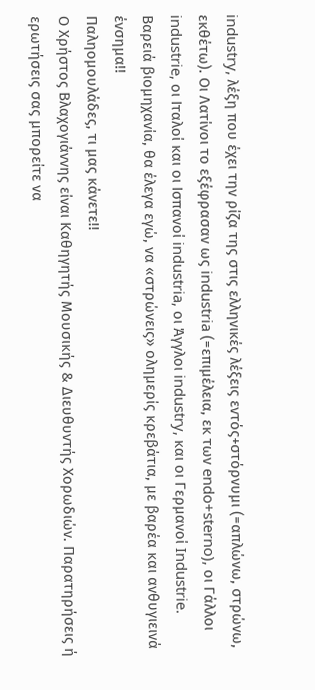industry, λέξη που έχει την ρίζα της στις ελληνικές λέξεις εντός+στόρνυμι (=απλώνω, στρώνω, εκθέτω). Οι Λατίνοι το εξέφρασαν ως industria (=επιμέλεια, εκ των endo+sterno), οι Γάλλοι industrie, οι Ιταλοί και οι Ισπανοί industria, οι Άγγλοι industry, και οι Γερμανοί Industrie.
Βαρειά βιομηχανία, θα έλεγα εγώ, να «στρώνεις» ολημερίς κρεβάτια, με βαρέα και ανθυγιεινά ένσημα!!
Παληομουλάδες, τι μας κάνετε!!
Ο Χρήστος Βλαχογιάννης είναι Καθηγητής Μουσικής & Διευθυντής Χορωδιών. Παρατηρήσεις ή ερωτήσεις σας μπορείτε να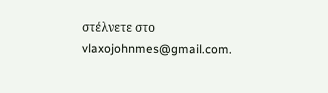στέλνετε στο vlaxojohnmes@gmail.com.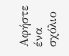Αφήστε ένα σχόλιο